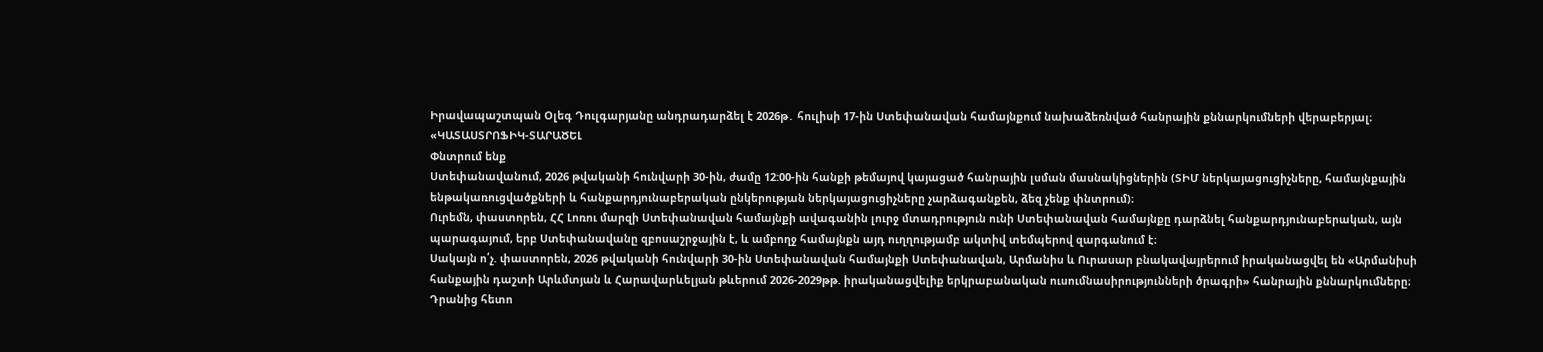Իրավապաշտպան Օլեգ Դուլգարյանը անդրադարձել է 2026թ․ հուլիսի 17-ին Ստեփանավան համայնքում նախաձեռնված հանրային քննարկումների վերաբերյալ։
«ԿԱՏԱՍՏՐՈՖԻԿ-ՏԱՐԱԾԵԼ
Փնտրում ենք
Ստեփանավանում, 2026 թվականի հունվարի 30-ին, ժամը 12:00-ին հանքի թեմայով կայացած հանրային լսման մասնակիցներին (ՏԻՄ ներկայացուցիչները, համայնքային ենթակառուցվածքների և հանքարդյունաբերական ընկերության ներկայացուցիչները չարձագանքեն, ձեզ չենք փնտրում)։
Ուրեմն, փաստորեն, ՀՀ Լոռու մարզի Ստեփանավան համայնքի ավագանին լուրջ մտադրություն ունի Ստեփանավան համայնքը դարձնել հանքարդյունաբերական, այն պարագայում, երբ Ստեփանավանը զբոսաշրջային է, և ամբողջ համայնքն այդ ուղղությամբ ակտիվ տեմպերով զարգանում է։
Սակայն ո՛չ. փաստորեն, 2026 թվականի հունվարի 30-ին Ստեփանավան համայնքի Ստեփանավան, Արմանիս և Ուրասար բնակավայրերում իրականացվել են «Արմանիսի հանքային դաշտի Արևմտյան և Հարավարևելյան թևերում 2026-2029թթ. իրականացվելիք երկրաբանական ուսումնասիրությունների ծրագրի» հանրային քննարկումները։
Դրանից հետո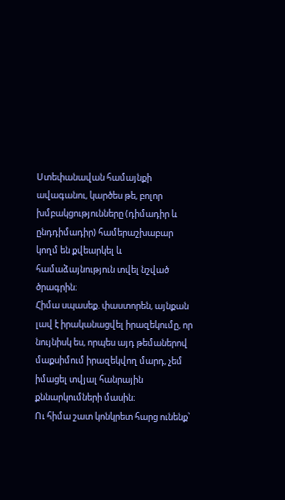Ստեփանավան համայնքի ավագանու, կարծես թե, բոլոր խմբակցությունները (դիմադիր և ընդդիմադիր) համերաշխաբար կողմ են քվեարկել և համաձայնություն տվել նշված ծրագրին։
Հիմա սպասեք. փաստորեն, այնքան լավ է իրականացվել իրազեկումը, որ նույնիսկ ես, որպես այդ թեմաներով մաքսիմում իրազեկվող մարդ, չեմ իմացել տվյալ հանրային քննարկումների մասին։
Ու հիմա շատ կոնկրետ հարց ունենք՝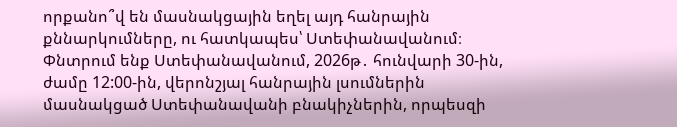որքանո՞վ են մասնակցային եղել այդ հանրային քննարկումները, ու հատկապես՝ Ստեփանավանում։
Փնտրում ենք Ստեփանավանում, 2026թ․ հունվարի 30-ին, ժամը 12:00-ին, վերոնշյալ հանրային լսումներին մասնակցած Ստեփանավանի բնակիչներին, որպեսզի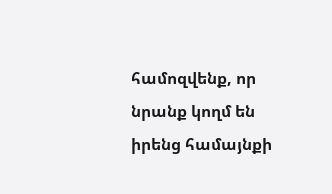համոզվենք, որ նրանք կողմ են իրենց համայնքի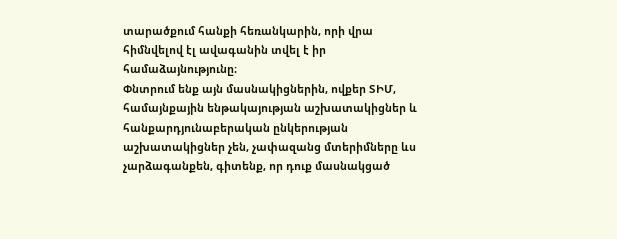տարածքում հանքի հեռանկարին, որի վրա հիմնվելով էլ ավագանին տվել է իր համաձայնությունը։
Փնտրում ենք այն մասնակիցներին, ովքեր ՏԻՄ, համայնքային ենթակայության աշխատակիցներ և հանքարդյունաբերական ընկերության աշխատակիցներ չեն, չափազանց մտերիմները ևս չարձագանքեն, գիտենք, որ դուք մասնակցած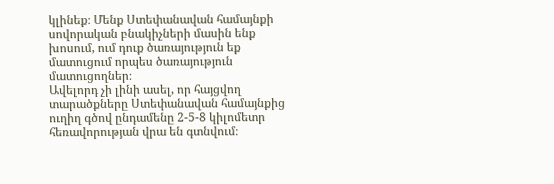կլինեք։ Մենք Ստեփանավան համայնքի սովորական բնակիչների մասին ենք խոսում, ում դուք ծառայություն եք մատուցում որպես ծառայություն մատուցողներ։
Ավելորդ չի լինի ասել, որ հայցվող տարածքները Ստեփանավան համայնքից ուղիղ գծով ընդամենը 2-5-8 կիլոմետր հեռավորության վրա են գտնվում։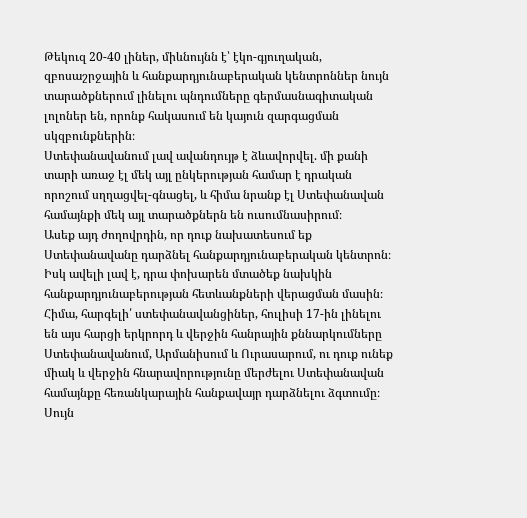Թեկուզ 20-40 լիներ, միևնույնն է՝ էկո-գյուղական, զբոսաշրջային և հանքարդյունաբերական կենտրոններ նույն տարածքներում լինելու պնդումները գերմասնագիտական լոլոներ են, որոնք հակասում են կայուն զարգացման սկզբունքներին։
Ստեփանավանում լավ ավանդույթ է ձևավորվել. մի քանի տարի առաջ էլ մեկ այլ ընկերության համար է դրական որոշում սղղացվել-գնացել, և հիմա նրանք էլ Ստեփանավան համայնքի մեկ այլ տարածքներն են ուսումնասիրում։
Ասեք այդ ժողովրդին, որ դուք նախատեսում եք Ստեփանավանը դարձնել հանքարդյունաբերական կենտրոն։ Իսկ ավելի լավ է, դրա փոխարեն մտածեք նախկին հանքարդյունաբերության հետևանքների վերացման մասին։
Հիմա, հարգելի՛ ստեփանավանցիներ, հուլիսի 17-ին լինելու են այս հարցի երկրորդ և վերջին հանրային քննարկումները Ստեփանավանում, Արմանիսում և Ուրասարում, ու դուք ունեք միակ և վերջին հնարավորությունը մերժելու Ստեփանավան համայնքը հեռանկարային հանքավայր դարձնելու ձգտումը։
Սույն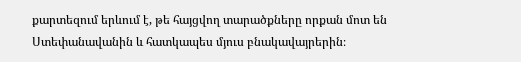քարտեզում երևում է, թե հայցվող տարածքները որքան մոտ են Ստեփանավանին և հատկապես մյուս բնակավայրերին։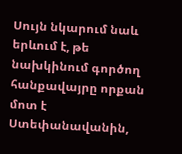Սույն նկարում նաև երևում է, թե նախկինում գործող հանքավայրը որքան մոտ է Ստեփանավանին,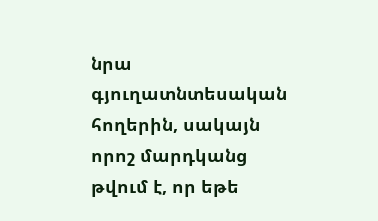նրա գյուղատնտեսական հողերին, սակայն որոշ մարդկանց թվում է, որ եթե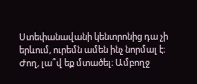Ստեփանավանի կենտրոնից դա չի երևում, ուրեմն ամեն ինչ նորմալ է։
Ժող, լա՞վ եք մտածել։ Ամբողջ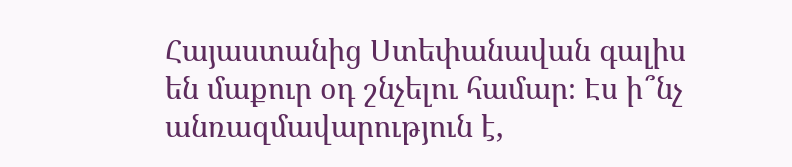Հայաստանից Ստեփանավան գալիս են մաքուր օդ շնչելու համար։ Էս ի՞նչ անռազմավարություն է,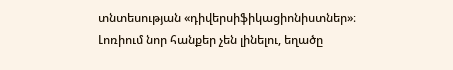տնտեսության «դիվերսիֆիկացիոնիստներ»։
Լոռիում նոր հանքեր չեն լինելու, եղածը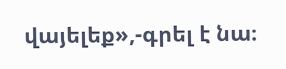վայելեք»,-գրել է նա։